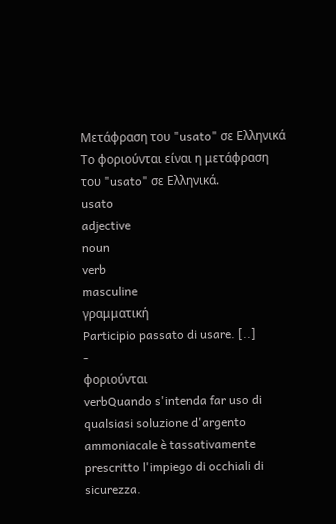Μετάφραση του "usato" σε Ελληνικά
Το φοριούνται είναι η μετάφραση του "usato" σε Ελληνικά.
usato
adjective
noun
verb
masculine
γραμματική
Participio passato di usare. [..]
-
φοριούνται
verbQuando s'intenda far uso di qualsiasi soluzione d'argento ammoniacale è tassativamente prescritto l'impiego di occhiali di sicurezza.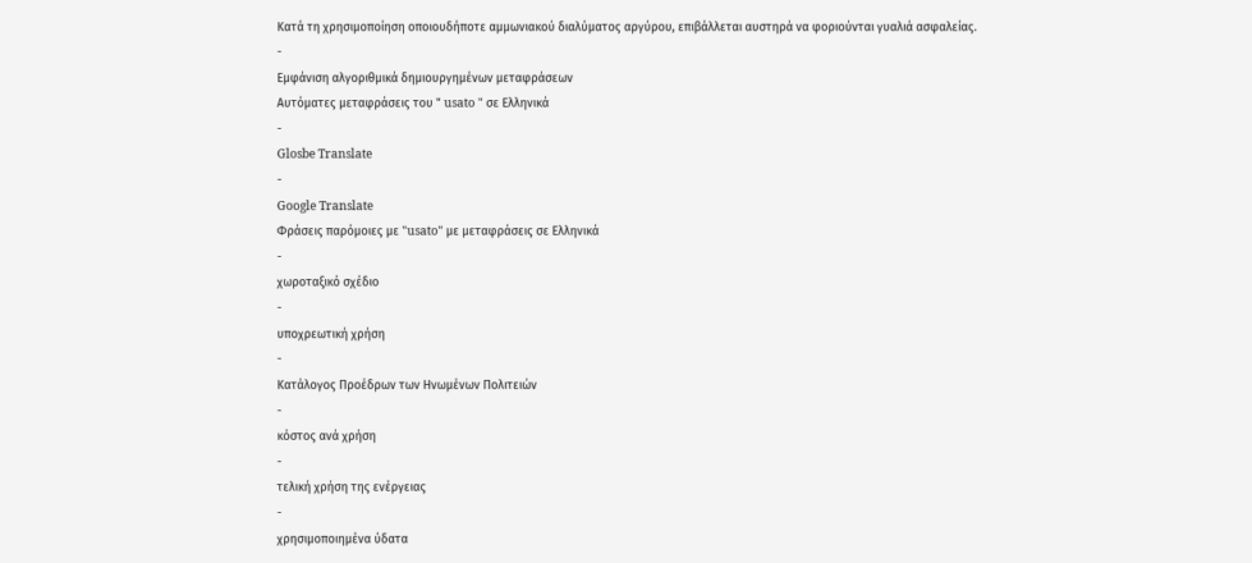Κατά τη χρησιμοποίηση οποιουδήποτε αμμωνιακού διαλύματος αργύρου, επιβάλλεται αυστηρά να φοριούνται γυαλιά ασφαλείας.
-
Εμφάνιση αλγοριθμικά δημιουργημένων μεταφράσεων
Αυτόματες μεταφράσεις του " usato " σε Ελληνικά
-
Glosbe Translate
-
Google Translate
Φράσεις παρόμοιες με "usato" με μεταφράσεις σε Ελληνικά
-
χωροταξικό σχέδιο
-
υποχρεωτική χρήση
-
Κατάλογος Προέδρων των Ηνωμένων Πολιτειών
-
κόστος ανά χρήση
-
τελική χρήση της ενέργειας
-
χρησιμοποιημένα ύδατα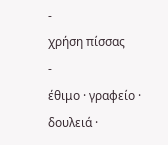-
χρήση πίσσας
-
έθιμο · γραφείο · δουλειά ·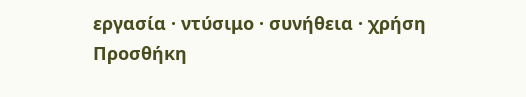εργασία · ντύσιμο · συνήθεια · χρήση
Προσθήκη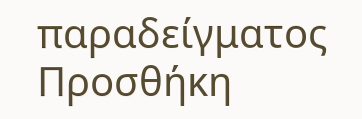παραδείγματος
Προσθήκη